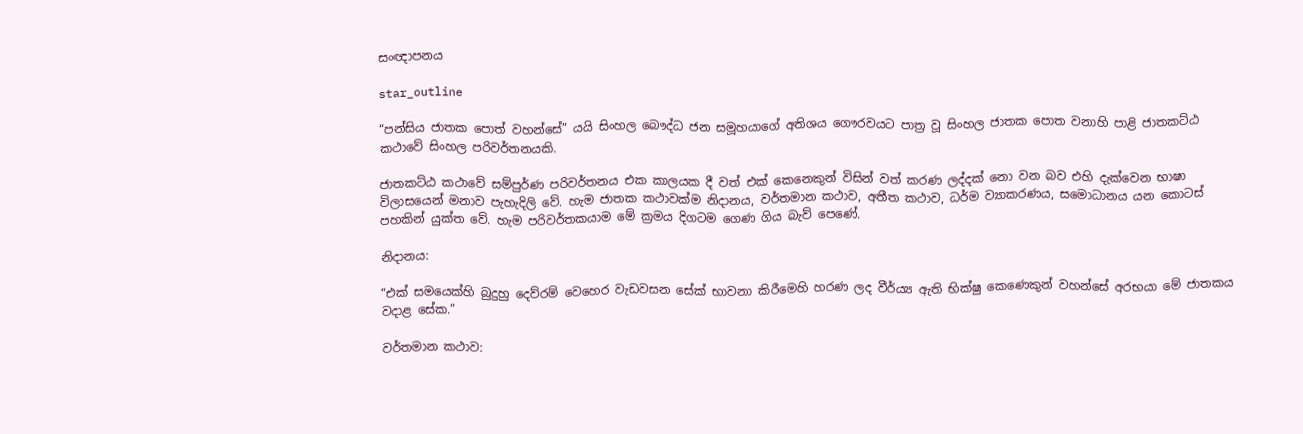සංඥාපනය

star_outline

“පන්සිය ජාතක පොත් වහන්සේ” යයි සිංහල බෞද්ධ ජන සමූහයාගේ අතිශය ගෞරවයට පාත්‍ර වූ සිංහල ජාතක පොත වනාහි පාළි ජාතකට්ඨ කථාවේ සිංහල පරිවර්තනයකි.

ජාතකට්ඨ කථාවේ සම්පුර්ණ පරිවර්තනය එක කාලයක දී වත් එක් කෙනෙකුන් විසින් වත් කරණ ලද්දක් නො වන බව එහි දැක්වෙන භාෂා විලාසයෙන් මනාව පැහැදිලි වේ. හැම ජාතක කථාවක්ම නිදානය, වර්තමාන කථාව, අතීත කථාව, ධර්ම ව්‍යාකරණය, සමොධානය යන කොටස් පහකින් යුක්ත වේ. හැම පරිවර්තකයාම මේ ක්‍රමය දිගටම ගෙණ ගිය බැව් පෙණේ.

නිදානය:

“එක් සමයෙක්හි බුදුහු දෙව්රම් වෙහෙර වැඩවසන සේක් භාවනා කිරීමෙහි හරණ ලද වීර්ය්‍ය ඇති භික්ෂු කෙණෙකුන් වහන්සේ අරභයා මේ ජාතකය වදාළ සේක.”

වර්තමාන කථාව: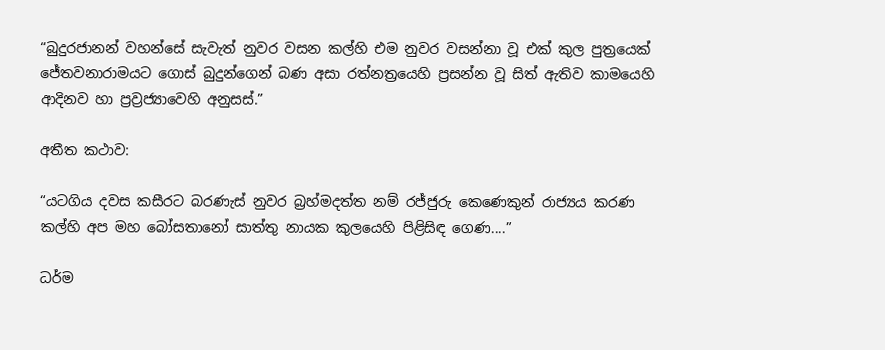“බුදුරජානන් වහන්සේ සැවැත් නුවර වසන කල්හි එම නුවර වසන්නා වූ එක් කුල පුත්‍රයෙක් ජේතවනාරාමයට ගොස් බුදුන්ගෙන් බණ අසා රත්නත්‍රයෙහි ප්‍රසන්න වූ සිත් ඇතිව කාමයෙහි ආදිනව හා ප්‍රව්‍රජ්‍යාවෙහි අනුසස්.”

අතීත කථාව:

“යටගිය දවස කසීරට බරණැස් නුවර බ්‍රහ්මදත්ත නම් රජ්ජුරු කෙණෙකුන් රාජ්‍යය කරණ කල්හි අප මහ බෝසතානෝ සාත්තු නායක කුලයෙහි පිළිසිඳ ගෙණ....”

ධර්ම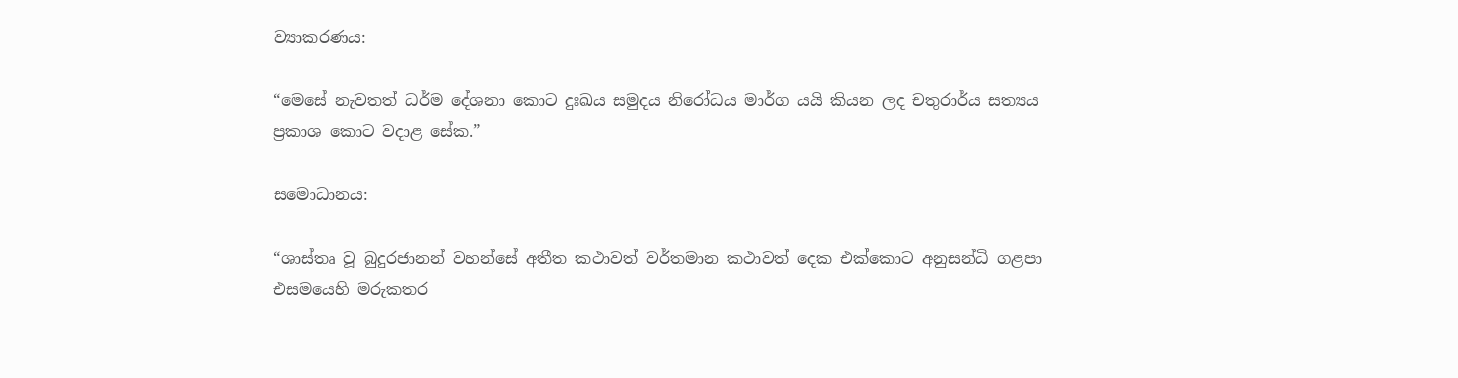ව්‍යාකරණය:

“මෙසේ නැවතත් ධර්ම දේශනා කොට දුඃඛය සමුදය නිරෝධය මාර්ග යයි කියන ලද චතුරාර්ය සත්‍යය ප්‍රකාශ කොට වදාළ සේක.”

සමොධානය:

“ශාස්තෘ වූ බුදුරජානන් වහන්සේ අතීත කථාවත් වර්තමාන කථාවත් දෙක එක්කොට අනුසන්ධි ගළපා එසමයෙහි මරුකතර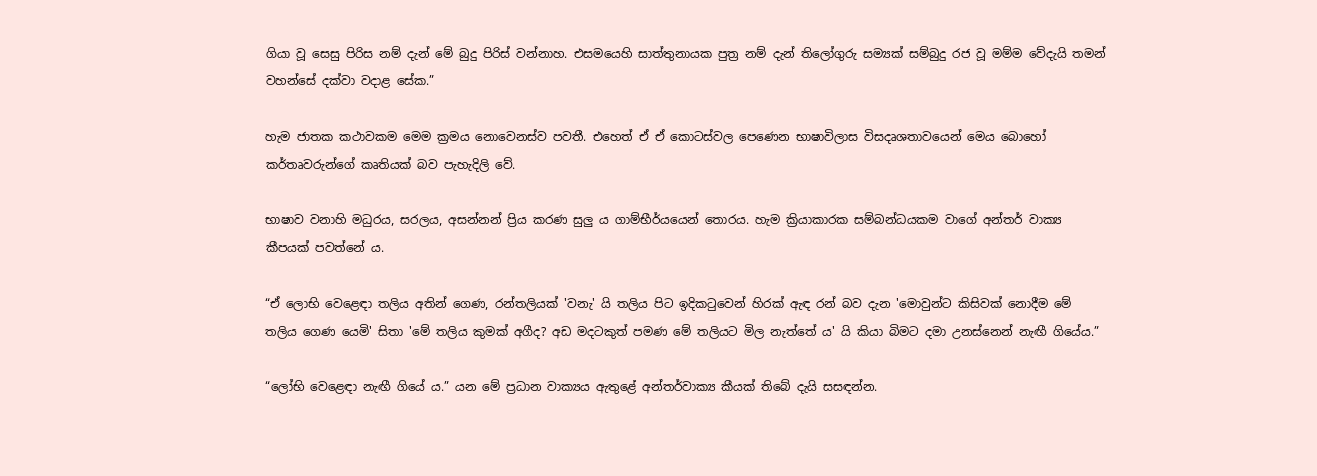ගියා වූ සෙසු පිරිස නම් දැන් මේ බුදු පිරිස් වන්නාහ. එසමයෙහි සාත්තුනායක පුත්‍ර නම් දැන් තිලෝගුරු සම්‍යක් සම්බුදු රජ වූ මම්ම වේදැයි තමන් වහන්සේ දක්වා වදාළ සේක.”

හැම ජාතක කථාවකම මෙම ක්‍රමය නොවෙනස්ව පවතී. එහෙත් ඒ ඒ කොටස්වල පෙණෙන භාෂාවිලාස විසදෘශතාවයෙන් මෙය බොහෝ කර්තෘවරුන්ගේ කෘතියක් බව පැහැදිලි වේ.

භාෂාව වනාහි මධුරය, සරලය, අසන්නන් ප්‍රිය කරණ සුලු ය ගාම්භීර්යයෙන් තොරය. හැම ක්‍රියාකාරක සම්බන්ධයකම වාගේ අන්තර් වාක්‍ය කීපයක් පවත්නේ ය.

“ඒ ලොභි වෙළෙඳා තලිය අතින් ගෙණ, රන්තලියක් 'වනැ' යි තලිය පිට ඉදිකටුවෙන් හිරක් ඇඳ රන් බව දැන 'මොවුන්ට කිසිවක් නොදීම මේ තලිය ගෙණ යෙමි' සිතා 'මේ තලිය කුමක් අගීද? අඩ මදටකුත් පමණ මේ තලියට මිල නැත්තේ ය' යි කියා බිමට දමා උනස්නෙන් නැඟී ගියේය.”

“ලෝභි වෙළෙඳා නැඟී ගියේ ය.” යන මේ ප්‍රධාන වාක්‍යය ඇතුළේ අන්තර්වාක්‍ය කීයක් තිබේ දැයි සසඳන්න.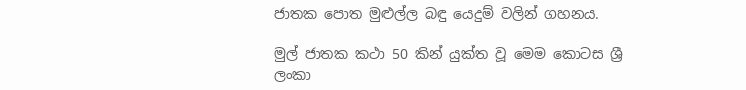ජාතක පොත මුළුල්ල බඳු යෙදුම් වලින් ගහනය.

මුල් ජාතක කථා 50 කින් යුක්ත වූ මෙම කොටස ශ්‍රී ලංකා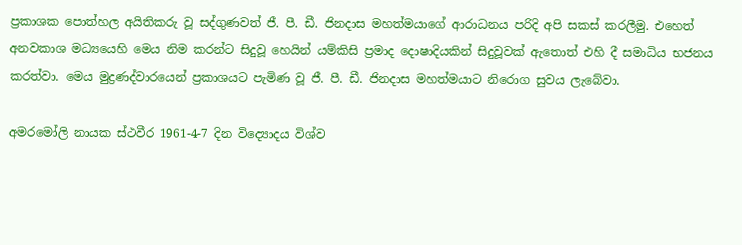ප්‍රකාශක පොත්හල අයිතිකරු වූ සද්ගුණවත් ජී. පී. ඩී. ජිනදාස මහත්මයාගේ ආරාධනය පරිදි අපි සකස් කරලීමු. එහෙත් අනවකාශ මධ්‍යයෙහි මෙය නිම කරන්ට සිදුවූ හෙයින් යම්කිසි ප්‍රමාද දොෂාදියකින් සිදුවූවක් ඇතොත් එහි දී සමාධිය භජනය කරත්වා. මෙය මුද්‍රණද්වාරයෙන් ප්‍රකාශයට පැමිණ වූ ජී. පී. ඩී. ජිනදාස මහත්මයාට නිරොග සුවය ලැබේවා.

අමරමෝලි නායක ස්ථවීර 1961-4-7 දින විද්‍යොදය විශ්ව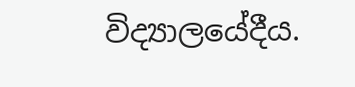විද්‍යාලයේදීය.